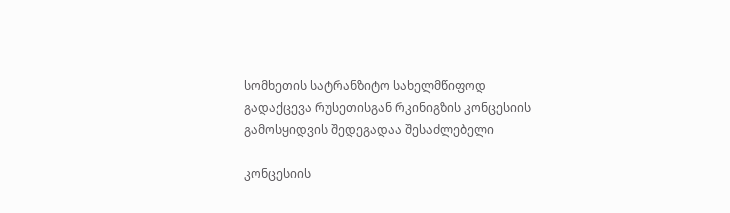სომხეთის სატრანზიტო სახელმწიფოდ გადაქცევა რუსეთისგან რკინიგზის კონცესიის გამოსყიდვის შედეგადაა შესაძლებელი

კონცესიის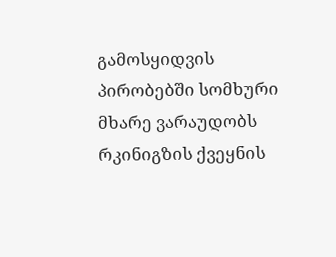გამოსყიდვის პირობებში სომხური მხარე ვარაუდობს რკინიგზის ქვეყნის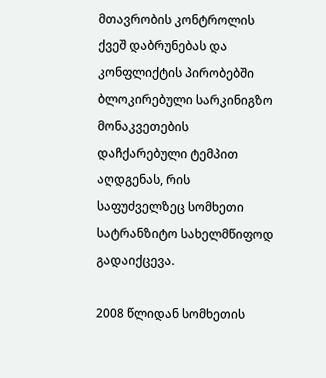მთავრობის კონტროლის ქვეშ დაბრუნებას და კონფლიქტის პირობებში ბლოკირებული სარკინიგზო მონაკვეთების დაჩქარებული ტემპით აღდგენას, რის საფუძველზეც სომხეთი სატრანზიტო სახელმწიფოდ გადაიქცევა.

2008 წლიდან სომხეთის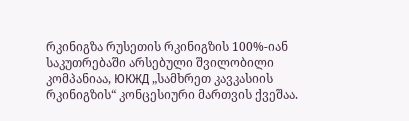რკინიგზა რუსეთის რკინიგზის 100%-იან საკუთრებაში არსებული შვილობილი კომპანიაა, ЮКЖД „სამხრეთ კავკასიის რკინიგზის“ კონცესიური მართვის ქვეშაა.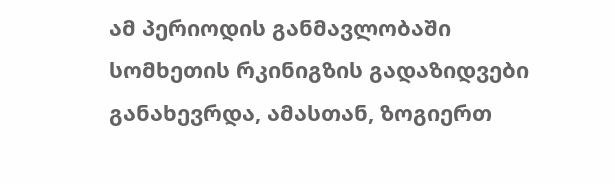ამ პერიოდის განმავლობაში სომხეთის რკინიგზის გადაზიდვები განახევრდა, ამასთან, ზოგიერთ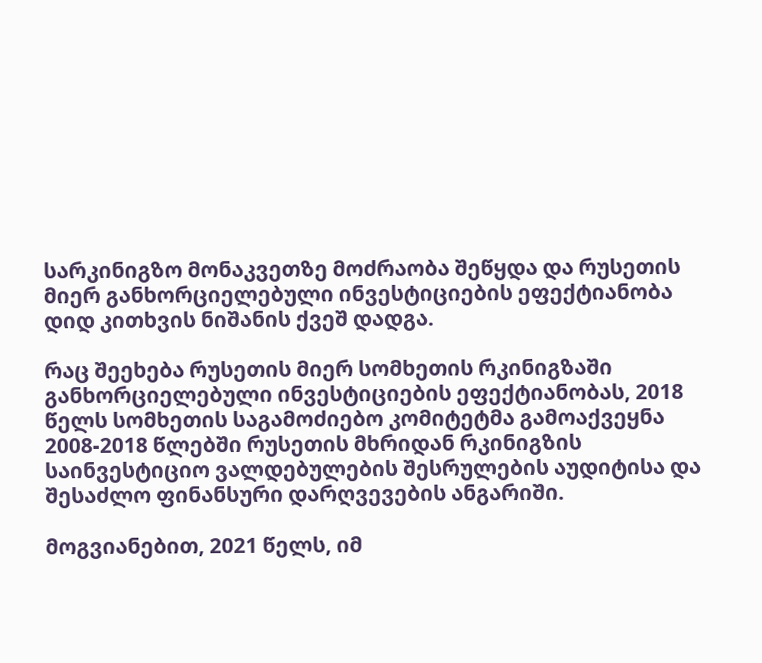სარკინიგზო მონაკვეთზე მოძრაობა შეწყდა და რუსეთის მიერ განხორციელებული ინვესტიციების ეფექტიანობა დიდ კითხვის ნიშანის ქვეშ დადგა.

რაც შეეხება რუსეთის მიერ სომხეთის რკინიგზაში განხორციელებული ინვესტიციების ეფექტიანობას, 2018 წელს სომხეთის საგამოძიებო კომიტეტმა გამოაქვეყნა 2008-2018 წლებში რუსეთის მხრიდან რკინიგზის საინვესტიციო ვალდებულების შესრულების აუდიტისა და შესაძლო ფინანსური დარღვევების ანგარიში.

მოგვიანებით, 2021 წელს, იმ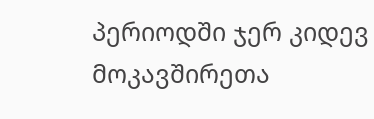პერიოდში ჯერ კიდევ მოკავშირეთა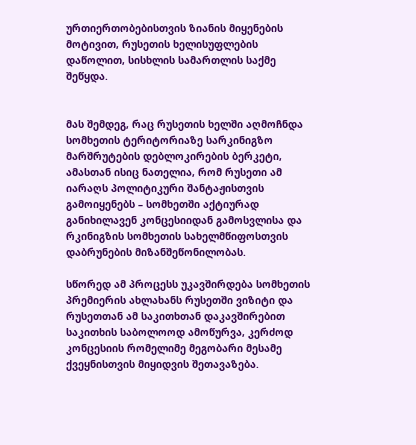ურთიერთობებისთვის ზიანის მიყენების მოტივით, რუსეთის ხელისუფლების დაწოლით, სისხლის სამართლის საქმე შეწყდა.


მას შემდეგ, რაც რუსეთის ხელში აღმოჩნდა სომხეთის ტერიტორიაზე სარკინიგზო მარშრუტების დებლოკირების ბერკეტი, ამასთან ისიც ნათელია, რომ რუსეთი ამ იარაღს პოლიტიკური შანტაჟისთვის გამოიყენებს – სომხეთში აქტიურად განიხილავენ კონცესიიდან გამოსვლისა და რკინიგზის სომხეთის სახელმწიფოსთვის დაბრუნების მიზანშეწონილობას.

სწორედ ამ პროცესს უკავშირდება სომხეთის პრემიერის ახლახანს რუსეთში ვიზიტი და რუსეთთან ამ საკითხთან დაკავშირებით საკითხის საბოლოოდ ამოწურვა, კერძოდ კონცესიის რომელიმე მეგობარი მესამე ქვეყნისთვის მიყიდვის შეთავაზება.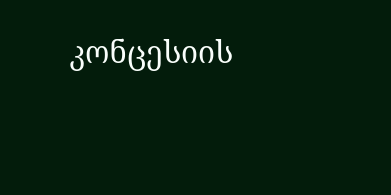კონცესიის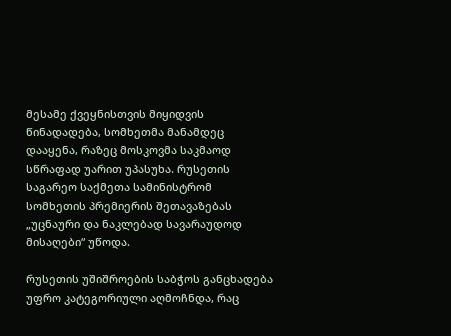მესამე ქვეყნისთვის მიყიდვის წინადადება, სომხეთმა მანამდეც დააყენა, რაზეც მოსკოვმა საკმაოდ სწრაფად უარით უპასუხა. რუსეთის საგარეო საქმეთა სამინისტრომ სომხეთის პრემიერის შეთავაზებას „უცნაური და ნაკლებად სავარაუდოდ მისაღები“ უწოდა.

რუსეთის უშიშროების საბჭოს განცხადება უფრო კატეგორიული აღმოჩნდა, რაც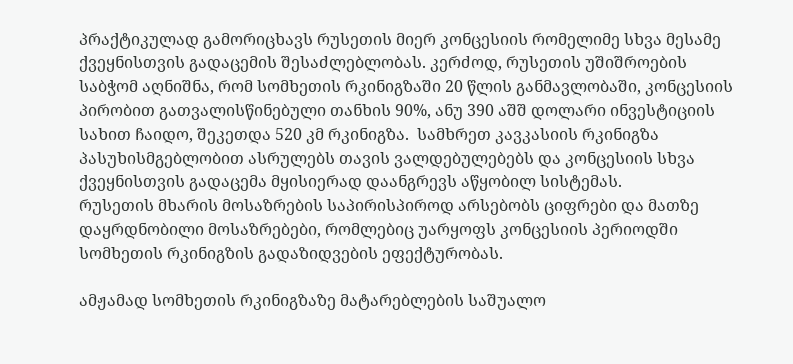პრაქტიკულად გამორიცხავს რუსეთის მიერ კონცესიის რომელიმე სხვა მესამე ქვეყნისთვის გადაცემის შესაძლებლობას. კერძოდ, რუსეთის უშიშროების საბჭომ აღნიშნა, რომ სომხეთის რკინიგზაში 20 წლის განმავლობაში, კონცესიის პირობით გათვალისწინებული თანხის 90%, ანუ 390 აშშ დოლარი ინვესტიციის სახით ჩაიდო, შეკეთდა 520 კმ რკინიგზა.  სამხრეთ კავკასიის რკინიგზა პასუხისმგებლობით ასრულებს თავის ვალდებულებებს და კონცესიის სხვა ქვეყნისთვის გადაცემა მყისიერად დაანგრევს აწყობილ სისტემას.
რუსეთის მხარის მოსაზრების საპირისპიროდ არსებობს ციფრები და მათზე დაყრდნობილი მოსაზრებები, რომლებიც უარყოფს კონცესიის პერიოდში სომხეთის რკინიგზის გადაზიდვების ეფექტურობას.

ამჟამად სომხეთის რკინიგზაზე მატარებლების საშუალო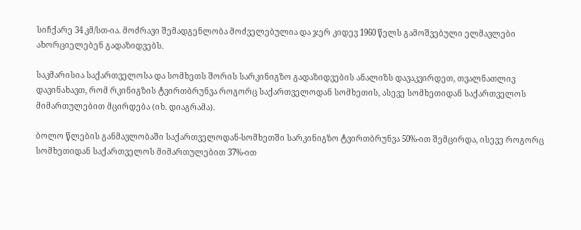სიჩქარე 34 კმ/სთ-ია. მოძრავი შემადგენლობა მოძველებულია და ჯერ კიდევ 1960 წელს გამოშვებული ელმავლები ახორციელებენ გადაზიდვებს.

საკმარისია საქართველოსა და სომხეთს შორის სარკინიგზო გადაზიდვების ანალიზს დავაკვირდეთ, თვალნათლივ დავინახავთ, რომ რკინიგზის ტვირთბრუნვა როგორც საქართველოდან სომხეთის, ასევე სომხეთიდან საქართველოს მიმართულებით მცირდება (იხ. დიაგრამა).

ბოლო წლების განმავლობაში საქართველოდან-სომხეთში სარკინიგზო ტვირთბრუნვა 50%-ით შემცირდა, ისევე როგორც სომხეთიდან საქართველოს მიმართულებით 37%-ით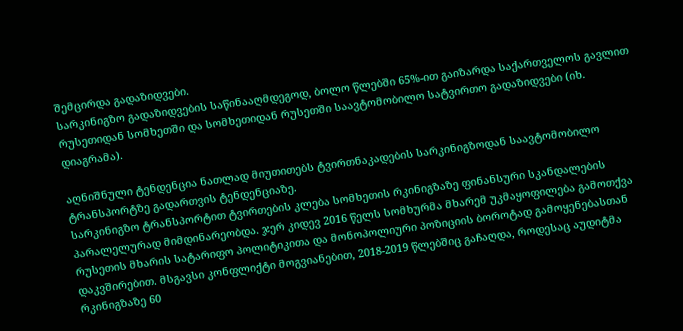შემცირდა გადაზიდვები.
სარკინიგზო გადაზიდვების საწინააღმდეგოდ, ბოლო წლებში 65%-ით გაიზარდა საქართველოს გავლით რუსეთიდან სომხეთში და სომხეთიდან რუსეთში საავტომობილო სატვირთო გადაზიდვები (იხ. დიაგრამა).

აღნიშნული ტენდენცია ნათლად მიუთითებს ტვირთნაკადების სარკინიგზოდან საავტომობილო ტრანსპორტზე გადართვის ტენდენციაზე.
სარკინიგზო ტრანსპორტით ტვირთების კლება სომხეთის რკინიგზაზე ფინანსური სკანდალების პარალელურად მიმდინარეობდა. ჯერ კიდევ 2016 წელს სომხურმა მხარემ უკმაყოფილება გამოთქვა რუსეთის მხარის სატარიფო პოლიტიკითა და მონოპოლიური პოზიციის ბოროტად გამოყენებასთან დაკვშირებით. მსგავსი კონფლიქტი მოგვიანებით, 2018-2019 წლებშიც გაჩაღდა, როდესაც აუდიტმა რკინიგზაზე 60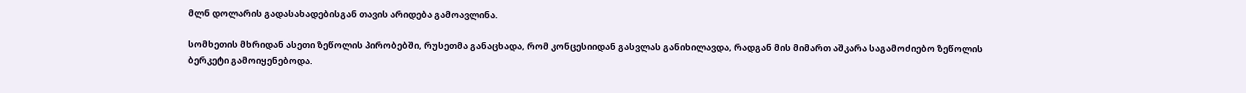მლნ დოლარის გადასახადებისგან თავის არიდება გამოავლინა.

სომხეთის მხრიდან ასეთი ზეწოლის პირობებში, რუსეთმა განაცხადა, რომ კონცესიიდან გასვლას განიხილავდა, რადგან მის მიმართ აშკარა საგამოძიებო ზეწოლის ბერკეტი გამოიყენებოდა.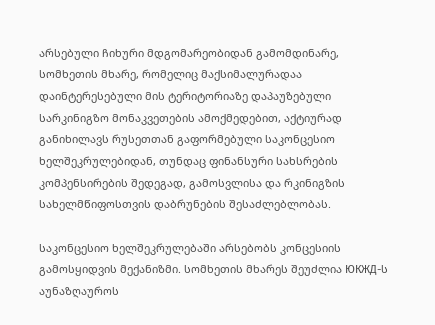არსებული ჩიხური მდგომარეობიდან გამომდინარე, სომხეთის მხარე, რომელიც მაქსიმალურადაა დაინტერესებული მის ტერიტორიაზე დაპაუზებული სარკინიგზო მონაკვეთების ამოქმედებით, აქტიურად განიხილავს რუსეთთან გაფორმებული საკონცესიო ხელშეკრულებიდან, თუნდაც ფინანსური სახსრების კომპენსირების შედეგად, გამოსვლისა და რკინიგზის სახელმწიფოსთვის დაბრუნების შესაძლებლობას.

საკონცესიო ხელშეკრულებაში არსებობს კონცესიის გამოსყიდვის მექანიზმი. სომხეთის მხარეს შეუძლია ЮКЖД-ს აუნაზღაუროს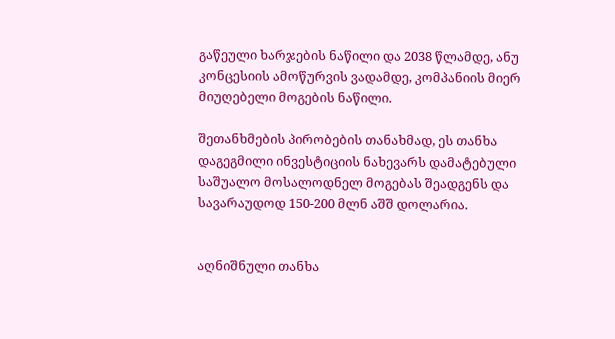გაწეული ხარჯების ნაწილი და 2038 წლამდე, ანუ კონცესიის ამოწურვის ვადამდე, კომპანიის მიერ მიუღებელი მოგების ნაწილი.

შეთანხმების პირობების თანახმად, ეს თანხა დაგეგმილი ინვესტიციის ნახევარს დამატებული საშუალო მოსალოდნელ მოგებას შეადგენს და სავარაუდოდ 150-200 მლნ აშშ დოლარია.


აღნიშნული თანხა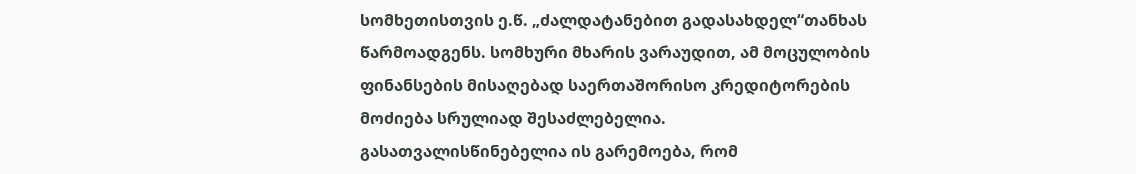სომხეთისთვის ე.წ. „ძალდატანებით გადასახდელ“თანხას წარმოადგენს. სომხური მხარის ვარაუდით, ამ მოცულობის ფინანსების მისაღებად საერთაშორისო კრედიტორების მოძიება სრულიად შესაძლებელია.
გასათვალისწინებელია ის გარემოება, რომ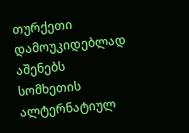თურქეთი დამოუკიდებლად აშენებს სომხეთის ალტერნატიულ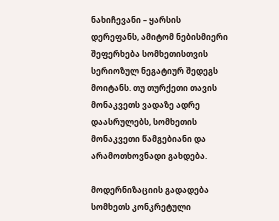ნახიჩევანი – ყარსის დერეფანს, ამიტომ ნებისმიერი შეფერხება სომხეთისთვის სერიოზულ ნეგატიურ შედეგს მოიტანს. თუ თურქეთი თავის მონაკვეთს ვადაზე ადრე დაასრულებს, სომხეთის მონაკვეთი წამგებიანი და არამოთხოვნადი გახდება.

მოდერნიზაციის გადადება სომხეთს კონკრეტული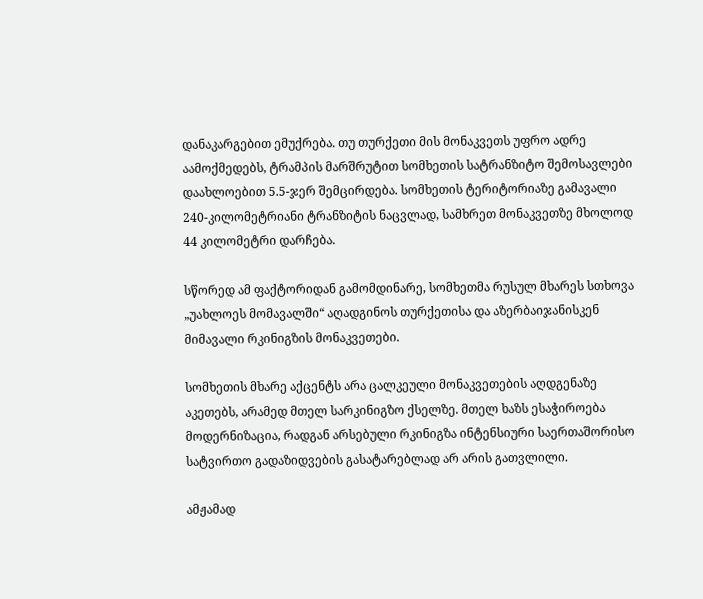დანაკარგებით ემუქრება. თუ თურქეთი მის მონაკვეთს უფრო ადრე აამოქმედებს, ტრამპის მარშრუტით სომხეთის სატრანზიტო შემოსავლები დაახლოებით 5.5-ჯერ შემცირდება. სომხეთის ტერიტორიაზე გამავალი 240-კილომეტრიანი ტრანზიტის ნაცვლად, სამხრეთ მონაკვეთზე მხოლოდ 44 კილომეტრი დარჩება.

სწორედ ამ ფაქტორიდან გამომდინარე, სომხეთმა რუსულ მხარეს სთხოვა „უახლოეს მომავალში“ აღადგინოს თურქეთისა და აზერბაიჯანისკენ მიმავალი რკინიგზის მონაკვეთები.

სომხეთის მხარე აქცენტს არა ცალკეული მონაკვეთების აღდგენაზე აკეთებს, არამედ მთელ სარკინიგზო ქსელზე. მთელ ხაზს ესაჭიროება მოდერნიზაცია, რადგან არსებული რკინიგზა ინტენსიური საერთაშორისო სატვირთო გადაზიდვების გასატარებლად არ არის გათვლილი.

ამჟამად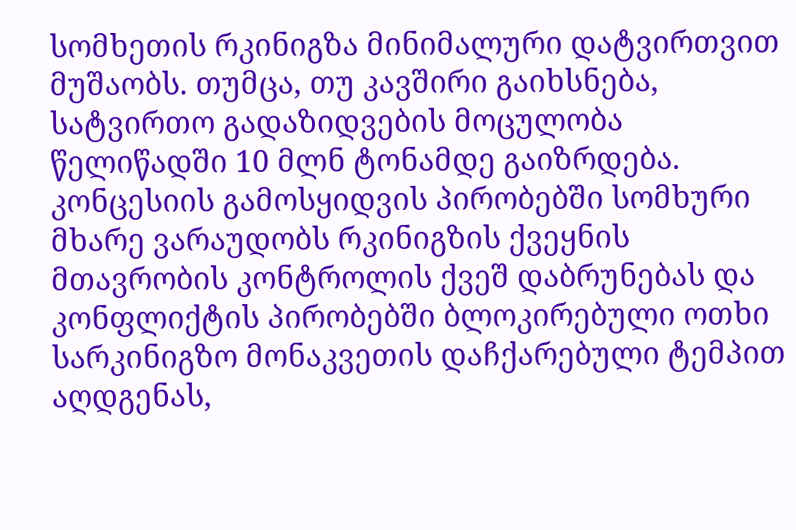სომხეთის რკინიგზა მინიმალური დატვირთვით მუშაობს. თუმცა, თუ კავშირი გაიხსნება, სატვირთო გადაზიდვების მოცულობა წელიწადში 10 მლნ ტონამდე გაიზრდება.
კონცესიის გამოსყიდვის პირობებში სომხური მხარე ვარაუდობს რკინიგზის ქვეყნის მთავრობის კონტროლის ქვეშ დაბრუნებას და კონფლიქტის პირობებში ბლოკირებული ოთხი სარკინიგზო მონაკვეთის დაჩქარებული ტემპით აღდგენას,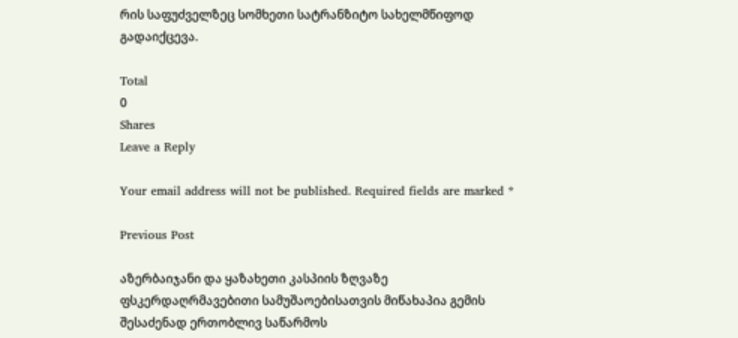რის საფუძველზეც სომხეთი სატრანზიტო სახელმწიფოდ გადაიქცევა.

Total
0
Shares
Leave a Reply

Your email address will not be published. Required fields are marked *

Previous Post

აზერბაიჯანი და ყაზახეთი კასპიის ზღვაზე ფსკერდაღრმავებითი სამუშაოებისათვის მიწახაპია გემის შესაძენად ერთობლივ საწარმოს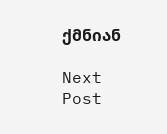ქმნიან

Next Post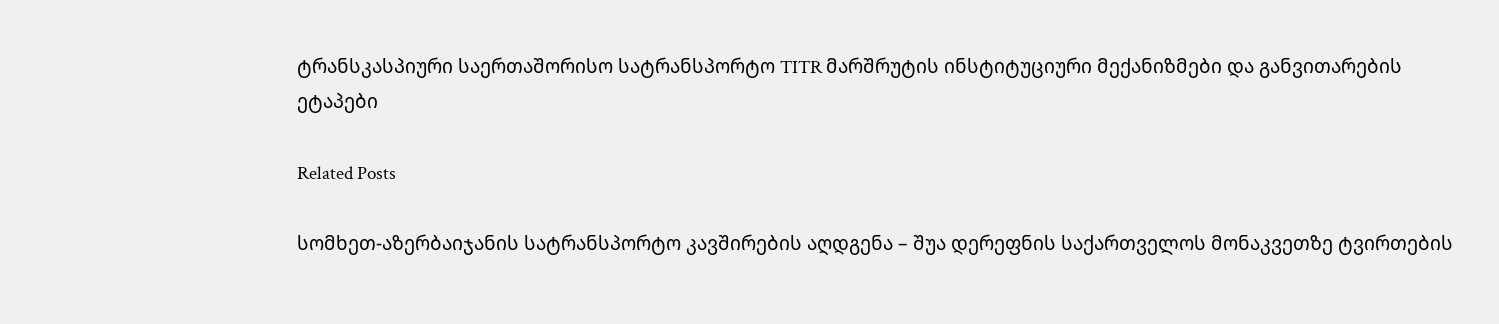ტრანსკასპიური საერთაშორისო სატრანსპორტო TITR მარშრუტის ინსტიტუციური მექანიზმები და განვითარების ეტაპები

Related Posts

სომხეთ-აზერბაიჯანის სატრანსპორტო კავშირების აღდგენა – შუა დერეფნის საქართველოს მონაკვეთზე ტვირთების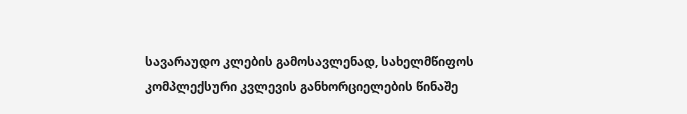სავარაუდო კლების გამოსავლენად, სახელმწიფოს კომპლექსური კვლევის განხორციელების წინაშე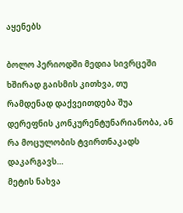აყენებს

ბოლო პერიოდში მედია სივრცეში ხშირად გაისმის კითხვა, თუ რამდენად დაქვეითდება შუა დერეფნის კონკურენტუნარიანობა, ან რა მოცულობის ტვირთნაკადს დაკარგავს…
მეტის ნახვა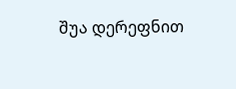შუა დერეფნით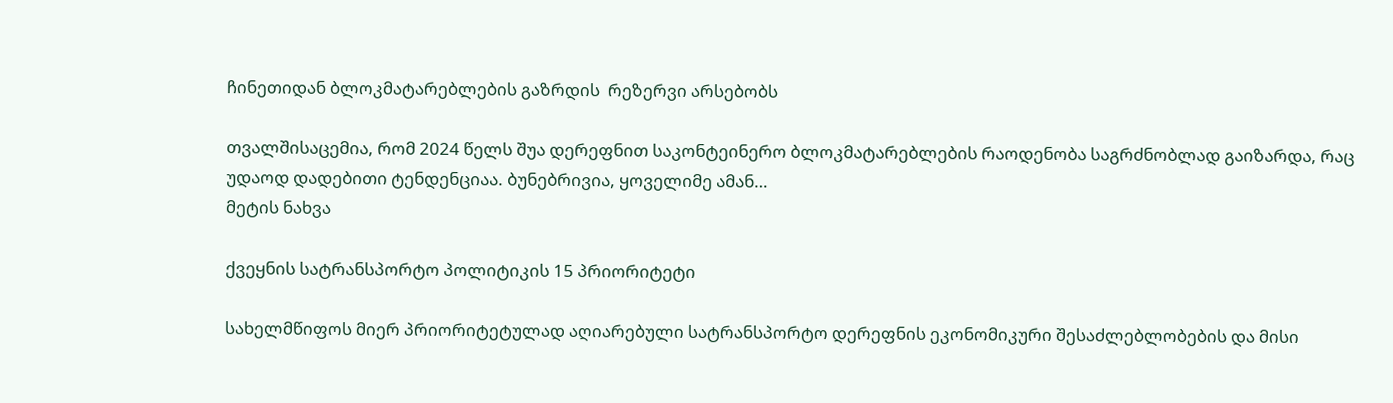ჩინეთიდან ბლოკმატარებლების გაზრდის  რეზერვი არსებობს

თვალშისაცემია, რომ 2024 წელს შუა დერეფნით საკონტეინერო ბლოკმატარებლების რაოდენობა საგრძნობლად გაიზარდა, რაც უდაოდ დადებითი ტენდენციაა. ბუნებრივია, ყოველიმე ამან…
მეტის ნახვა

ქვეყნის სატრანსპორტო პოლიტიკის 15 პრიორიტეტი

სახელმწიფოს მიერ პრიორიტეტულად აღიარებული სატრანსპორტო დერეფნის ეკონომიკური შესაძლებლობების და მისი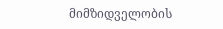მიმზიდველობის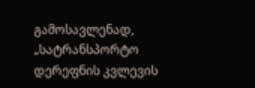გამოსავლენად, „სატრანსპორტო დერეფნის კვლევის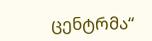ცენტრმა“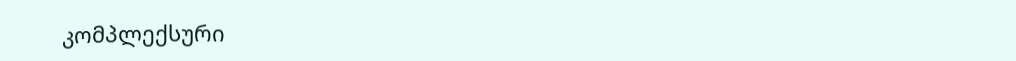კომპლექსური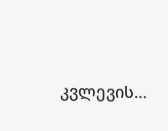კვლევის…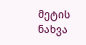მეტის ნახვა